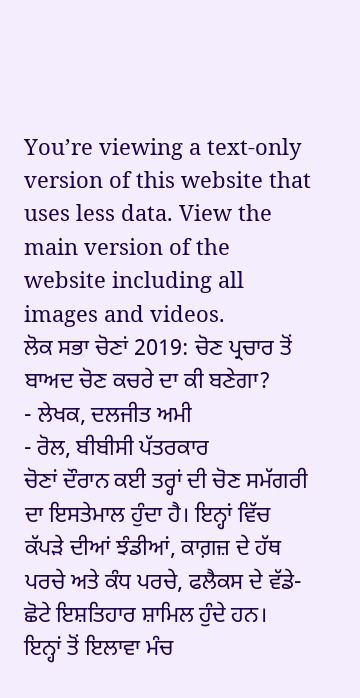You’re viewing a text-only version of this website that uses less data. View the main version of the website including all images and videos.
ਲੋਕ ਸਭਾ ਚੋਣਾਂ 2019: ਚੋਣ ਪ੍ਰਚਾਰ ਤੋਂ ਬਾਅਦ ਚੋਣ ਕਚਰੇ ਦਾ ਕੀ ਬਣੇਗਾ?
- ਲੇਖਕ, ਦਲਜੀਤ ਅਮੀ
- ਰੋਲ, ਬੀਬੀਸੀ ਪੱਤਰਕਾਰ
ਚੋਣਾਂ ਦੌਰਾਨ ਕਈ ਤਰ੍ਹਾਂ ਦੀ ਚੋਣ ਸਮੱਗਰੀ ਦਾ ਇਸਤੇਮਾਲ ਹੁੰਦਾ ਹੈ। ਇਨ੍ਹਾਂ ਵਿੱਚ ਕੱਪੜੇ ਦੀਆਂ ਝੰਡੀਆਂ, ਕਾਗ਼ਜ਼ ਦੇ ਹੱਥ ਪਰਚੇ ਅਤੇ ਕੰਧ ਪਰਚੇ, ਫਲੈਕਸ ਦੇ ਵੱਡੇ-ਛੋਟੇ ਇਸ਼ਤਿਹਾਰ ਸ਼ਾਮਿਲ ਹੁੰਦੇ ਹਨ।
ਇਨ੍ਹਾਂ ਤੋਂ ਇਲਾਵਾ ਮੰਚ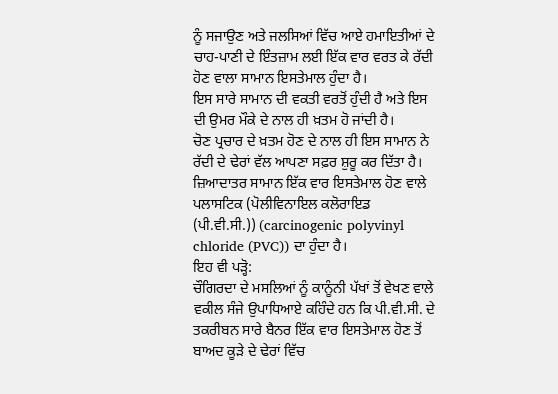ਨੂੰ ਸਜਾਉਣ ਅਤੇ ਜਲਸਿਆਂ ਵਿੱਚ ਆਏ ਹਮਾਇਤੀਆਂ ਦੇ ਚਾਹ-ਪਾਣੀ ਦੇ ਇੰਤਜ਼ਾਮ ਲਈ ਇੱਕ ਵਾਰ ਵਰਤ ਕੇ ਰੱਦੀ ਹੋਣ ਵਾਲਾ ਸਾਮਾਨ ਇਸਤੇਮਾਲ ਹੁੰਦਾ ਹੈ।
ਇਸ ਸਾਰੇ ਸਾਮਾਨ ਦੀ ਵਕਤੀ ਵਰਤੋਂ ਹੁੰਦੀ ਹੈ ਅਤੇ ਇਸ ਦੀ ਉਮਰ ਮੌਕੇ ਦੇ ਨਾਲ ਹੀ ਖ਼ਤਮ ਹੋ ਜਾਂਦੀ ਹੈ।
ਚੋਣ ਪ੍ਰਚਾਰ ਦੇ ਖ਼ਤਮ ਹੋਣ ਦੇ ਨਾਲ ਹੀ ਇਸ ਸਾਮਾਨ ਨੇ ਰੱਦੀ ਦੇ ਢੇਰਾਂ ਵੱਲ ਆਪਣਾ ਸਫ਼ਰ ਸ਼ੁਰੂ ਕਰ ਦਿੱਤਾ ਹੈ।
ਜ਼ਿਆਦਾਤਰ ਸਾਮਾਨ ਇੱਕ ਵਾਰ ਇਸਤੇਮਾਲ ਹੋਣ ਵਾਲੇ ਪਲਾਸਟਿਕ (ਪੋਲੀਵਿਨਾਇਲ ਕਲੋਰਾਇਡ (ਪੀ.ਵੀ.ਸੀ.)) (carcinogenic polyvinyl chloride (PVC)) ਦਾ ਹੁੰਦਾ ਹੈ।
ਇਹ ਵੀ ਪੜ੍ਹੋ:
ਚੌਗਿਰਦਾ ਦੇ ਮਸਲਿਆਂ ਨੂੰ ਕਾਨੂੰਨੀ ਪੱਖਾਂ ਤੋਂ ਵੇਖਣ ਵਾਲੇ ਵਕੀਲ ਸੰਜੇ ਉਪਾਧਿਆਏ ਕਹਿੰਦੇ ਹਨ ਕਿ ਪੀ.ਵੀ.ਸੀ. ਦੇ ਤਕਰੀਬਨ ਸਾਰੇ ਬੈਨਰ ਇੱਕ ਵਾਰ ਇਸਤੇਮਾਲ ਹੋਣ ਤੋਂ ਬਾਅਦ ਕੂੜੇ ਦੇ ਢੇਰਾਂ ਵਿੱਚ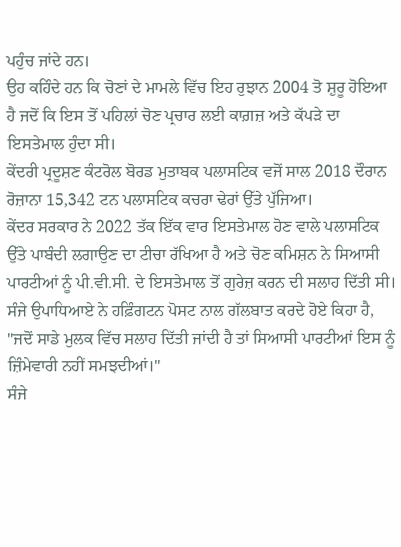ਪਹੁੰਚ ਜਾਂਦੇ ਹਨ।
ਉਹ ਕਹਿੰਦੇ ਹਨ ਕਿ ਚੋਣਾਂ ਦੇ ਮਾਮਲੇ ਵਿੱਚ ਇਹ ਰੁਝਾਨ 2004 ਤੋ ਸ਼ੁਰੂ ਹੋਇਆ ਹੈ ਜਦੋਂ ਕਿ ਇਸ ਤੋਂ ਪਹਿਲਾਂ ਚੋਣ ਪ੍ਰਚਾਰ ਲਈ ਕਾਗ਼ਜ਼ ਅਤੇ ਕੱਪੜੇ ਦਾ ਇਸਤੇਮਾਲ ਹੁੰਦਾ ਸੀ।
ਕੇਂਦਰੀ ਪ੍ਰਦੂਸ਼ਣ ਕੰਟਰੋਲ ਬੋਰਡ ਮੁਤਾਬਕ ਪਲਾਸਟਿਕ ਵਜੋਂ ਸਾਲ 2018 ਦੌਰਾਨ ਰੋਜ਼ਾਨਾ 15,342 ਟਨ ਪਲਾਸਟਿਕ ਕਚਰਾ ਢੇਰਾਂ ਉੱਤੇ ਪੁੱਜਿਆ।
ਕੇਂਦਰ ਸਰਕਾਰ ਨੇ 2022 ਤੱਕ ਇੱਕ ਵਾਰ ਇਸਤੇਮਾਲ ਹੋਣ ਵਾਲੇ ਪਲਾਸਟਿਕ ਉੱਤੇ ਪਾਬੰਦੀ ਲਗਾਉਣ ਦਾ ਟੀਚਾ ਰੱਖਿਆ ਹੈ ਅਤੇ ਚੋਣ ਕਮਿਸ਼ਨ ਨੇ ਸਿਆਸੀ ਪਾਰਟੀਆਂ ਨੂੰ ਪੀ.ਵੀ.ਸੀ. ਦੇ ਇਸਤੇਮਾਲ ਤੋਂ ਗੁਰੇਜ਼ ਕਰਨ ਦੀ ਸਲਾਹ ਦਿੱਤੀ ਸੀ।
ਸੰਜੇ ਉਪਾਧਿਆਏ ਨੇ ਹਫ਼ਿੰਗਟਨ ਪੋਸਟ ਨਾਲ ਗੱਲਬਾਤ ਕਰਦੇ ਹੋਏ ਕਿਹਾ ਹੈ, "ਜਦੋਂ ਸਾਡੇ ਮੁਲਕ ਵਿੱਚ ਸਲਾਹ ਦਿੱਤੀ ਜਾਂਦੀ ਹੈ ਤਾਂ ਸਿਆਸੀ ਪਾਰਟੀਆਂ ਇਸ ਨੂੰ ਜ਼ਿੰਮੇਵਾਰੀ ਨਹੀਂ ਸਮਝਦੀਆਂ।"
ਸੰਜੇ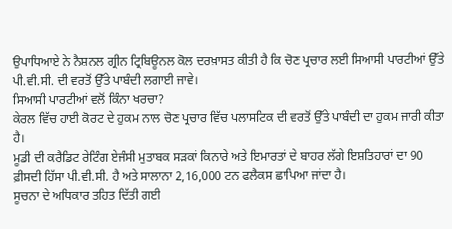ਉਪਾਧਿਆਏ ਨੇ ਨੈਸ਼ਨਲ ਗ੍ਰੀਨ ਟ੍ਰਿਬਿਊਨਲ ਕੋਲ ਦਰਖ਼ਾਸਤ ਕੀਤੀ ਹੈ ਕਿ ਚੋਣ ਪ੍ਰਚਾਰ ਲਈ ਸਿਆਸੀ ਪਾਰਟੀਆਂ ਉੱਤੇ ਪੀ.ਵੀ.ਸੀ. ਦੀ ਵਰਤੋਂ ਉੱਤੇ ਪਾਬੰਦੀ ਲਗਾਈ ਜਾਵੇ।
ਸਿਆਸੀ ਪਾਰਟੀਆਂ ਵਲੋਂ ਕਿੰਨਾ ਖਰਚਾ?
ਕੇਰਲ ਵਿੱਚ ਹਾਈ ਕੋਰਟ ਦੇ ਹੁਕਮ ਨਾਲ ਚੋਣ ਪ੍ਰਚਾਰ ਵਿੱਚ ਪਲਾਸਟਿਕ ਦੀ ਵਰਤੋਂ ਉੱਤੇ ਪਾਬੰਦੀ ਦਾ ਹੁਕਮ ਜਾਰੀ ਕੀਤਾ ਹੈ।
ਮੂਡੀ ਦੀ ਕਰੈਡਿਟ ਰੇਟਿੰਗ ਏਜੰਸੀ ਮੁਤਾਬਕ ਸੜਕਾਂ ਕਿਨਾਰੇ ਅਤੇ ਇਮਾਰਤਾਂ ਦੇ ਬਾਹਰ ਲੱਗੇ ਇਸ਼ਤਿਹਾਰਾਂ ਦਾ 90 ਫ਼ੀਸਦੀ ਹਿੱਸਾ ਪੀ.ਵੀ.ਸੀ. ਹੈ ਅਤੇ ਸਾਲਾਨਾ 2,16,000 ਟਨ ਫਲੈਕਸ ਛਾਪਿਆ ਜਾਂਦਾ ਹੈ।
ਸੂਚਨਾ ਦੇ ਅਧਿਕਾਰ ਤਹਿਤ ਦਿੱਤੀ ਗਈ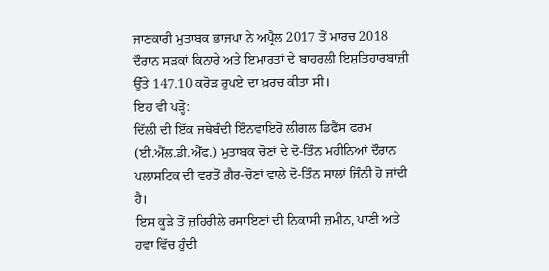ਜਾਣਕਾਰੀ ਮੁਤਾਬਕ ਭਾਜਪਾ ਨੇ ਅਪ੍ਰੈਲ 2017 ਤੋਂ ਮਾਰਚ 2018 ਦੌਰਾਨ ਸੜਕਾਂ ਕਿਨਾਰੇ ਅਤੇ ਇਮਾਰਤਾਂ ਦੇ ਬਾਹਰਲੀ ਇਸ਼ਤਿਹਾਰਬਾਜ਼ੀ ਉੱਤੇ 147.10 ਕਰੋੜ ਰੁਪਏ ਦਾ ਖ਼ਰਚ ਕੀਤਾ ਸੀ।
ਇਹ ਵੀ ਪੜ੍ਹੋ:
ਦਿੱਲੀ ਦੀ ਇੱਕ ਜਥੇਬੰਦੀ ਇੰਨਵਾਇਰੋ ਲੀਗਲ ਡਿਫੈਂਸ ਫਰਮ (ਈ.ਐੱਲ.ਡੀ.ਐੱਫ.) ਮੁਤਾਬਕ ਚੋਣਾਂ ਦੇ ਦੋ-ਤਿੰਨ ਮਹੀਨਿਆਂ ਦੌਰਾਨ ਪਲਾਸਟਿਕ ਦੀ ਵਰਤੋਂ ਗ਼ੈਰ-ਚੋਣਾਂ ਵਾਲੇ ਦੋ-ਤਿੰਨ ਸਾਲਾਂ ਜਿੰਨੀ ਹੋ ਜਾਂਦੀ ਹੈ।
ਇਸ ਕੂੜੇ ਤੋਂ ਜ਼ਹਿਰੀਲੇ ਰਸਾਇਣਾਂ ਦੀ ਨਿਕਾਸੀ ਜ਼ਮੀਨ, ਪਾਣੀ ਅਤੇ ਹਵਾ ਵਿੱਚ ਹੁੰਦੀ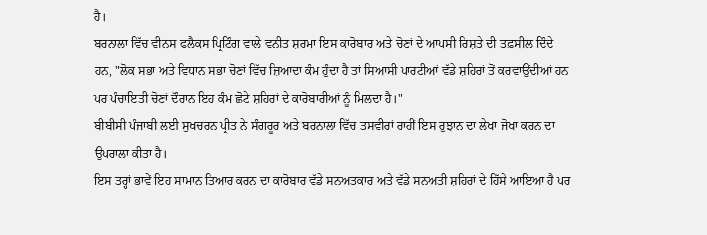ਹੈ।
ਬਰਨਾਲਾ ਵਿੱਚ ਵੀਨਸ ਫਲੈਕਸ ਪ੍ਰਿਟਿੰਗ ਵਾਲੇ ਵਨੀਤ ਸ਼ਰਮਾ ਇਸ ਕਾਰੋਬਾਰ ਅਤੇ ਚੋਣਾਂ ਦੇ ਆਪਸੀ ਰਿਸ਼ਤੇ ਦੀ ਤਫ਼ਸੀਲ ਦਿੰਦੇ ਹਨ, "ਲੋਕ ਸਭਾ ਅਤੇ ਵਿਧਾਨ ਸਭਾ ਚੋਣਾਂ ਵਿੱਚ ਜ਼ਿਆਦਾ ਕੰਮ ਹੁੰਦਾ ਹੈ ਤਾਂ ਸਿਆਸੀ ਪਾਰਟੀਆਂ ਵੱਡੇ ਸ਼ਹਿਰਾਂ ਤੋਂ ਕਰਵਾਉਂਦੀਆਂ ਹਨ ਪਰ ਪੰਚਾਇਤੀ ਚੋਣਾਂ ਦੌਰਾਨ ਇਹ ਕੰਮ ਛੋਟੇ ਸ਼ਹਿਰਾਂ ਦੇ ਕਾਰੋਬਾਰੀਆਂ ਨੂੰ ਮਿਲਦਾ ਹੈ।"
ਬੀਬੀਸੀ ਪੰਜਾਬੀ ਲਈ ਸੁਖਚਰਨ ਪ੍ਰੀਤ ਨੇ ਸੰਗਰੂਰ ਅਤੇ ਬਰਨਾਲਾ ਵਿੱਚ ਤਸਵੀਰਾਂ ਰਾਹੀਂ ਇਸ ਰੁਝਾਨ ਦਾ ਲੇਖਾ ਜੋਖਾ ਕਰਨ ਦਾ ਉਪਰਾਲਾ ਕੀਤਾ ਹੈ।
ਇਸ ਤਰ੍ਹਾਂ ਭਾਵੇਂ ਇਹ ਸਾਮਾਨ ਤਿਆਰ ਕਰਨ ਦਾ ਕਾਰੋਬਾਰ ਵੱਡੇ ਸਨਅਤਕਾਰ ਅਤੇ ਵੱਡੇ ਸਨਅਤੀ ਸ਼ਹਿਰਾਂ ਦੇ ਹਿੱਸੇ ਆਇਆ ਹੈ ਪਰ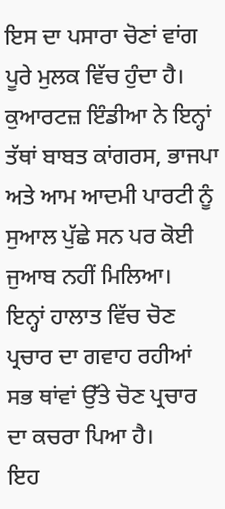ਇਸ ਦਾ ਪਸਾਰਾ ਚੋਣਾਂ ਵਾਂਗ ਪੂਰੇ ਮੁਲਕ ਵਿੱਚ ਹੁੰਦਾ ਹੈ।
ਕੁਆਰਟਜ਼ ਇੰਡੀਆ ਨੇ ਇਨ੍ਹਾਂ ਤੱਥਾਂ ਬਾਬਤ ਕਾਂਗਰਸ, ਭਾਜਪਾ ਅਤੇ ਆਮ ਆਦਮੀ ਪਾਰਟੀ ਨੂੰ ਸੁਆਲ ਪੁੱਛੇ ਸਨ ਪਰ ਕੋਈ ਜੁਆਬ ਨਹੀਂ ਮਿਲਿਆ।
ਇਨ੍ਹਾਂ ਹਾਲਾਤ ਵਿੱਚ ਚੋਣ ਪ੍ਰਚਾਰ ਦਾ ਗਵਾਹ ਰਹੀਆਂ ਸਭ ਥਾਂਵਾਂ ਉੱਤੇ ਚੋਣ ਪ੍ਰਚਾਰ ਦਾ ਕਚਰਾ ਪਿਆ ਹੈ।
ਇਹ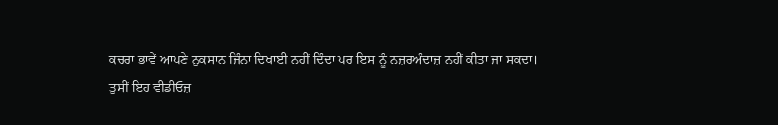ਕਚਰਾ ਭਾਵੇਂ ਆਪਣੇ ਨੁਕਸਾਨ ਜਿੰਨਾ ਦਿਖਾਈ ਨਹੀਂ ਦਿੰਦਾ ਪਰ ਇਸ ਨੂੰ ਨਜ਼ਰਅੰਦਾਜ਼ ਨਹੀਂ ਕੀਤਾ ਜਾ ਸਕਦਾ।
ਤੁਸੀਂ ਇਹ ਵੀਡੀਓਜ਼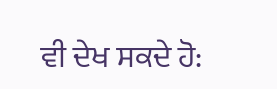ਵੀ ਦੇਖ ਸਕਦੇ ਹੋ: